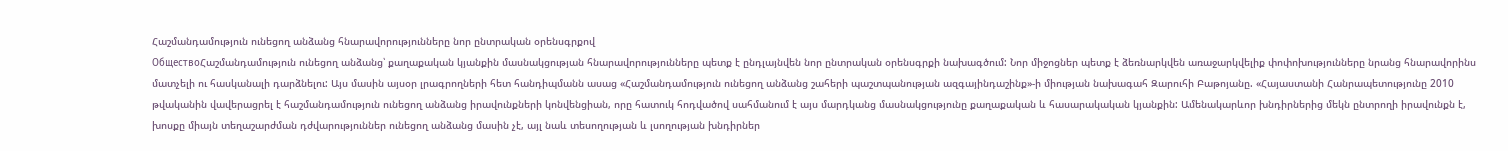Հաշմանդամություն ունեցող անձանց հնարավորությունները նոր ընտրական օրենսգրքով
ОбществоՀաշմանդամություն ունեցող անձանց՝ քաղաքական կյանքին մասնակցության հնարավորությունները պետք է ընդլայնվեն նոր ընտրական օրենսգրքի նախագծում: Նոր միջոցներ պետք է ձեռնարկվեն առաջարկվելիք փոփոխությունները նրանց հնարավորինս մատչելի ու հասկանալի դարձնելու: Այս մասին այսօր լրագրողների հետ հանդիպմանն ասաց «Հաշմանդամություն ունեցող անձանց շահերի պաշտպանության ազգայինդաշինք»-ի միության նախագահ Զարուհի Բաթոյանը. «Հայաստանի Հանրապետությունը 2010 թվականին վավերացրել է հաշմանդամություն ունեցող անձանց իրավունքների կոնվենցիան, որը հատուկ հոդվածով սահմանում է այս մարդկանց մասնակցությունը քաղաքական և հասարակական կյանքին: Ամենակարևոր խնդիրներից մեկն ընտրողի իրավունքն է, խոսքը միայն տեղաշարժման դժվարություններ ունեցող անձանց մասին չէ, այլ նաև տեսողության և լսողության խնդիրներ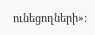ունեցողների»: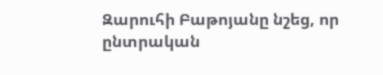Զարուհի Բաթոյանը նշեց, որ ընտրական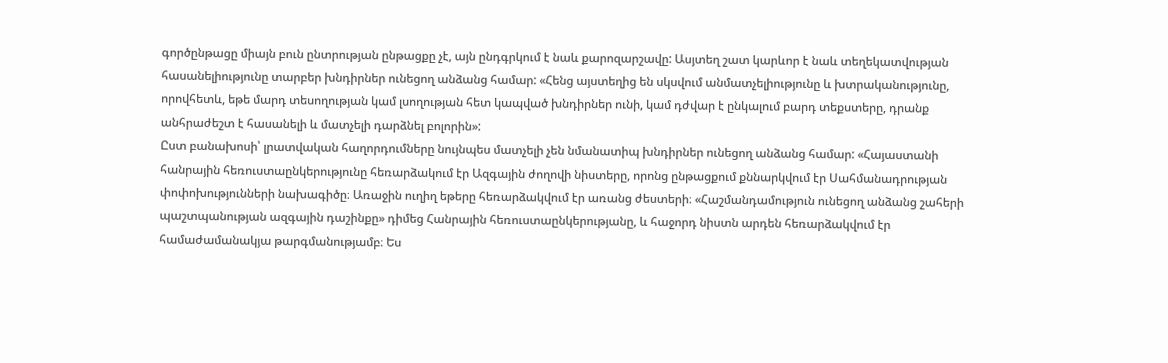գործընթացը միայն բուն ընտրության ընթացքը չէ, այն ընդգրկում է նաև քարոզարշավը: Ասյտեղ շատ կարևոր է նաև տեղեկատվության հասանելիությունը տարբեր խնդիրներ ունեցող անձանց համար: «Հենց այստեղից են սկսվում անմատչելիությունը և խտրականությունը, որովհետև, եթե մարդ տեսողության կամ լսողության հետ կապված խնդիրներ ունի, կամ դժվար է ընկալում բարդ տեքստերը, դրանք անհրաժեշտ է հասանելի և մատչելի դարձնել բոլորին»:
Ըստ բանախոսի՝ լրատվական հաղորդումները նույնպես մատչելի չեն նմանատիպ խնդիրներ ունեցող անձանց համար: «Հայաստանի հանրային հեռուստաընկերությունը հեռարձակում էր Ազգային ժողովի նիստերը, որոնց ընթացքում քննարկվում էր Սահմանադրության փոփոխությունների նախագիծը։ Առաջին ուղիղ եթերը հեռարձակվում էր առանց ժեստերի։ «Հաշմանդամություն ունեցող անձանց շահերի պաշտպանության ազգային դաշինքը» դիմեց Հանրային հեռուստաընկերությանը, և հաջորդ նիստն արդեն հեռարձակվում էր համաժամանակյա թարգմանությամբ։ Ես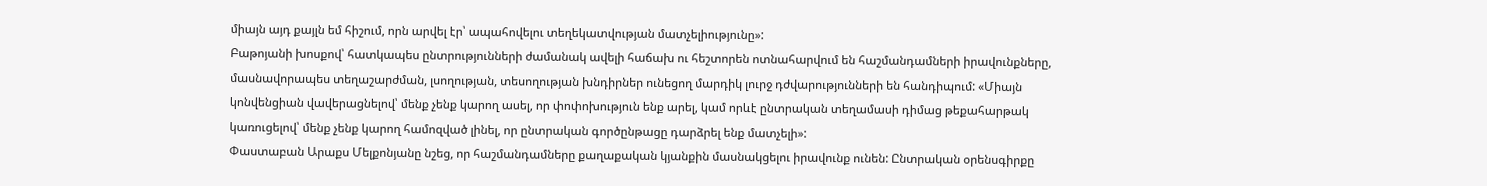միայն այդ քայլն եմ հիշում, որն արվել էր՝ ապահովելու տեղեկատվության մատչելիությունը»:
Բաթոյանի խոսքով՝ հատկապես ընտրությունների ժամանակ ավելի հաճախ ու հեշտորեն ոտնահարվում են հաշմանդամների իրավունքները, մասնավորապես տեղաշարժման, լսողության, տեսողության խնդիրներ ունեցող մարդիկ լուրջ դժվարությունների են հանդիպում: «Միայն կոնվենցիան վավերացնելով՝ մենք չենք կարող ասել, որ փոփոխություն ենք արել, կամ որևէ ընտրական տեղամասի դիմաց թեքահարթակ կառուցելով՝ մենք չենք կարող համոզված լինել, որ ընտրական գործընթացը դարձրել ենք մատչելի»:
Փաստաբան Արաքս Մելքոնյանը նշեց, որ հաշմանդամները քաղաքական կյանքին մասնակցելու իրավունք ունեն: Ընտրական օրենսգիրքը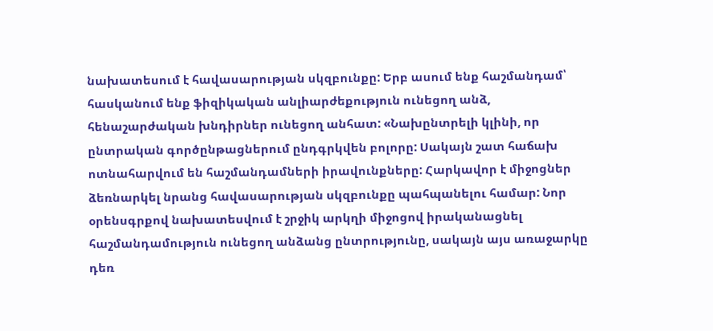նախատեսում է հավասարության սկզբունքը: Երբ ասում ենք հաշմանդամ՝ հասկանում ենք ֆիզիկական անլիարժեքություն ունեցող անձ, հենաշարժական խնդիրներ ունեցող անհատ: «Նախընտրելի կլինի, որ ընտրական գործընթացներում ընդգրկվեն բոլորը: Սակայն շատ հաճախ ոտնահարվում են հաշմանդամների իրավունքները: Հարկավոր է միջոցներ ձեռնարկել նրանց հավասարության սկզբունքը պահպանելու համար: Նոր օրենսգրքով նախատեսվում է շրջիկ արկղի միջոցով իրականացնել հաշմանդամություն ունեցող անձանց ընտրությունը, սակայն այս առաջարկը դեռ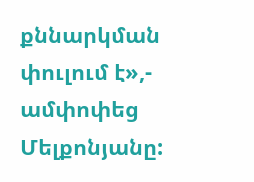քննարկման փուլում է»,- ամփոփեց Մելքոնյանը: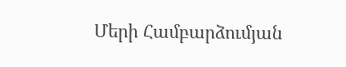Մերի Համբարձումյան